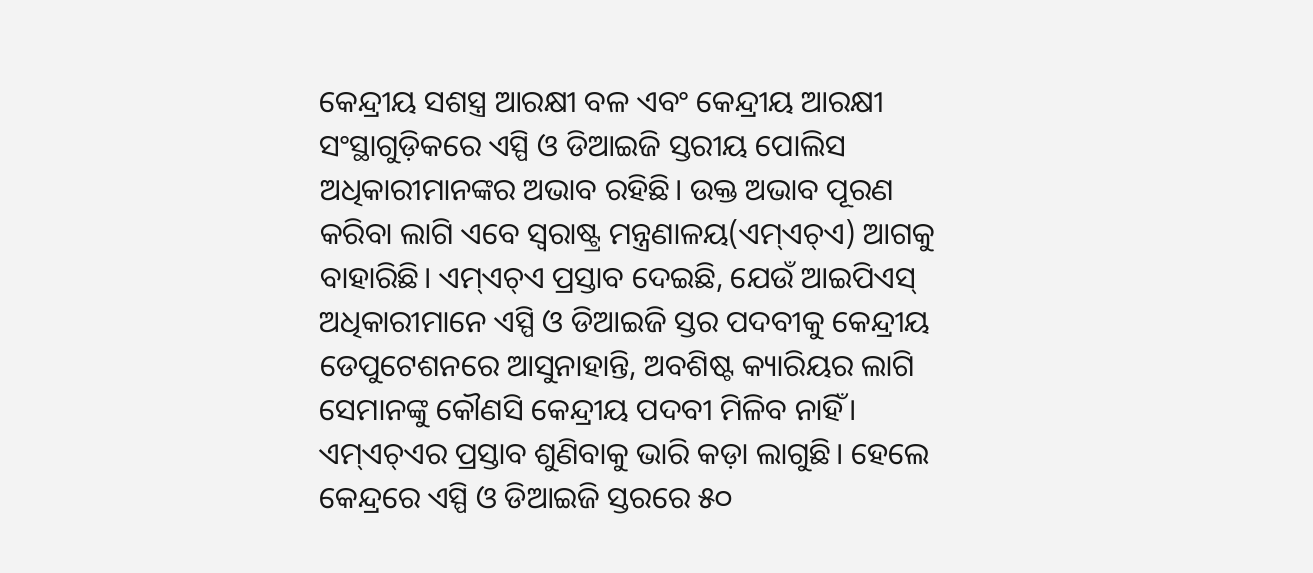କେନ୍ଦ୍ରୀୟ ସଶସ୍ତ୍ର ଆରକ୍ଷୀ ବଳ ଏବଂ କେନ୍ଦ୍ରୀୟ ଆରକ୍ଷୀ ସଂସ୍ଥାଗୁଡ଼ିକରେ ଏସ୍ପି ଓ ଡିଆଇଜି ସ୍ତରୀୟ ପୋଲିସ ଅଧିକାରୀମାନଙ୍କର ଅଭାବ ରହିଛି। ଉକ୍ତ ଅଭାବ ପୂରଣ କରିବା ଲାଗି ଏବେ ସ୍ବରାଷ୍ଟ୍ର ମନ୍ତ୍ରଣାଳୟ(ଏମ୍ଏଚ୍ଏ) ଆଗକୁ ବାହାରିଛି। ଏମ୍ଏଚ୍ଏ ପ୍ରସ୍ତାବ ଦେଇଛି, ଯେଉଁ ଆଇପିଏସ୍ ଅଧିକାରୀମାନେ ଏସ୍ପି ଓ ଡିଆଇଜି ସ୍ତର ପଦବୀକୁ କେନ୍ଦ୍ରୀୟ ଡେପୁଟେଶନରେ ଆସୁନାହାନ୍ତି, ଅବଶିଷ୍ଟ କ୍ୟାରିୟର ଲାଗି ସେମାନଙ୍କୁ କୌଣସି କେନ୍ଦ୍ରୀୟ ପଦବୀ ମିଳିବ ନାହିଁ। ଏମ୍ଏଚ୍ଏର ପ୍ରସ୍ତାବ ଶୁଣିବାକୁ ଭାରି କଡ଼ା ଲାଗୁଛି। ହେଲେ କେନ୍ଦ୍ରରେ ଏସ୍ପି ଓ ଡିଆଇଜି ସ୍ତରରେ ୫୦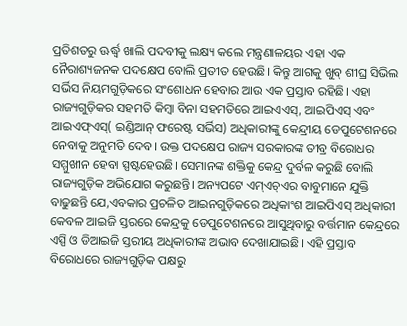ପ୍ରତିଶତରୁ ଊର୍ଦ୍ଧ୍ୱ ଖାଲି ପଦବୀକୁ ଲକ୍ଷ୍ୟ କଲେ ମନ୍ତ୍ରଣାଳୟର ଏହା ଏକ ନୈରାଶ୍ୟଜନକ ପଦକ୍ଷେପ ବୋଲି ପ୍ରତୀତ ହେଉଛି। କିନ୍ତୁ ଆଗକୁ ଖୁବ୍ ଶୀଘ୍ର ସିଭିଲ ସର୍ଭିସ ନିୟମଗୁଡ଼ିକରେ ସଂଶୋଧନ ହେବାର ଆଉ ଏକ ପ୍ରସ୍ତାବ ରହିଛି। ଏହା ରାଜ୍ୟଗୁଡ଼ିକର ସହମତି କିମ୍ବା ବିନା ସହମତିରେ ଆଇଏଏସ୍, ଆଇପିଏସ୍ ଏବଂ ଆଇଏଫ୍ଏସ୍( ଇଣ୍ଡିଆନ୍ ଫରେଷ୍ଟ ସର୍ଭିସ) ଅଧିକାରୀଙ୍କୁ କେନ୍ଦ୍ରୀୟ ଡେପୁଟେଶନରେ ନେବାକୁ ଅନୁମତି ଦେବ। ଉକ୍ତ ପଦକ୍ଷେପ ରାଜ୍ୟ ସରକାରଙ୍କ ତୀବ୍ର ବିରୋଧର ସମ୍ମୁଖୀନ ହେବା ସ୍ପଷ୍ଟହେଉଛି। ସେମାନଙ୍କ ଶକ୍ତିକୁ କେନ୍ଦ୍ର ଦୁର୍ବଳ କରୁଛି ବୋଲି ରାଜ୍ୟଗୁଡ଼ିକ ଅଭିଯୋଗ କରୁଛନ୍ତି। ଅନ୍ୟପଟେ ଏମ୍ଏଚ୍ଏର ବାବୁମାନେ ଯୁକ୍ତି ବାଢୁଛନ୍ତି ଯେ,ଏବକାର ପ୍ରଚଳିତ ଆଇନଗୁଡ଼ିକରେ ଅଧିକାଂଶ ଆଇପିଏସ୍ ଅଧିକାରୀ କେବଳ ଆଇଜି ସ୍ତରରେ କେନ୍ଦ୍ରକୁ ଡେପୁଟେଶନରେ ଆସୁଥିବାରୁ ବର୍ତ୍ତମାନ କେନ୍ଦ୍ରରେ ଏସ୍ପି ଓ ଡିଆଇଜି ସ୍ତରୀୟ ଅଧିକାରୀଙ୍କ ଅଭାବ ଦେଖାଯାଇଛି। ଏହି ପ୍ରସ୍ତାବ ବିରୋଧରେ ରାଜ୍ୟଗୁଡ଼ିକ ପକ୍ଷରୁ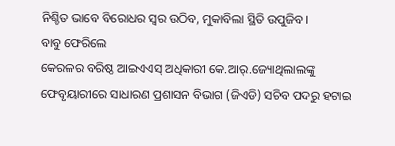ନିଶ୍ଚିତ ଭାବେ ବିରୋଧର ସ୍ବର ଉଠିବ, ମୁକାବିଲା ସ୍ଥିତି ଉପୁଜିବ।
ବାବୁ ଫେରିଲେ
କେରଳର ବରିଷ୍ଠ ଆଇଏଏସ୍ ଅଧିକାରୀ କେ.ଆର୍.ଜ୍ୟୋଥିଲାଲଙ୍କୁ ଫେବୃୟାରୀରେ ସାଧାରଣ ପ୍ରଶାସନ ବିଭାଗ (ଜିଏଡି) ସଚିବ ପଦରୁ ହଟାଇ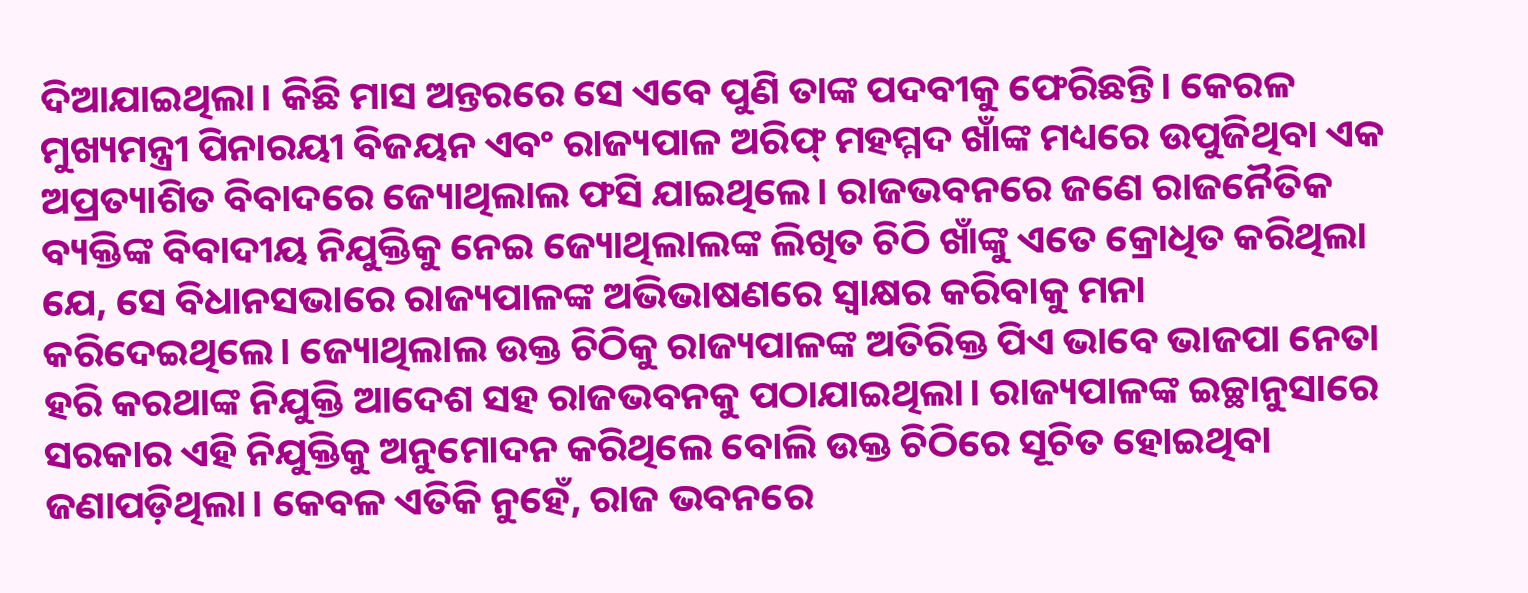ଦିଆଯାଇଥିଲା। କିଛି ମାସ ଅନ୍ତରରେ ସେ ଏବେ ପୁଣି ତାଙ୍କ ପଦବୀକୁ ଫେରିଛନ୍ତି। କେରଳ ମୁଖ୍ୟମନ୍ତ୍ରୀ ପିନାରୟୀ ବିଜୟନ ଏବଂ ରାଜ୍ୟପାଳ ଅରିଫ୍ ମହମ୍ମଦ ଖାଁଙ୍କ ମଧ୍ୟରେ ଉପୁଜିଥିବା ଏକ ଅପ୍ରତ୍ୟାଶିତ ବିବାଦରେ ଜ୍ୟୋଥିଲାଲ ଫସି ଯାଇଥିଲେ। ରାଜଭବନରେ ଜଣେ ରାଜନୈତିକ ବ୍ୟକ୍ତିଙ୍କ ବିବାଦୀୟ ନିଯୁକ୍ତିକୁ ନେଇ ଜ୍ୟୋଥିଲାଲଙ୍କ ଲିଖିତ ଚିଠି ଖାଁଙ୍କୁ ଏତେ କ୍ରୋଧିତ କରିଥିଲା ଯେ, ସେ ବିଧାନସଭାରେ ରାଜ୍ୟପାଳଙ୍କ ଅଭିଭାଷଣରେ ସ୍ବାକ୍ଷର କରିବାକୁ ମନା କରିଦେଇଥିଲେ। ଜ୍ୟୋଥିଲାଲ ଉକ୍ତ ଚିଠିକୁ ରାଜ୍ୟପାଳଙ୍କ ଅତିରିକ୍ତ ପିଏ ଭାବେ ଭାଜପା ନେତା ହରି କରଥାଙ୍କ ନିଯୁକ୍ତି ଆଦେଶ ସହ ରାଜଭବନକୁ ପଠାଯାଇଥିଲା। ରାଜ୍ୟପାଳଙ୍କ ଇଚ୍ଛାନୁସାରେ ସରକାର ଏହି ନିଯୁକ୍ତିକୁ ଅନୁମୋଦନ କରିଥିଲେ ବୋଲି ଉକ୍ତ ଚିଠିରେ ସୂଚିତ ହୋଇଥିବା ଜଣାପଡ଼ିଥିଲା। କେବଳ ଏତିକି ନୁହେଁ, ରାଜ ଭବନରେ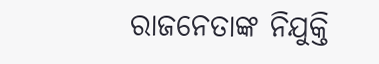ରାଜନେତାଙ୍କ ନିଯୁକ୍ତି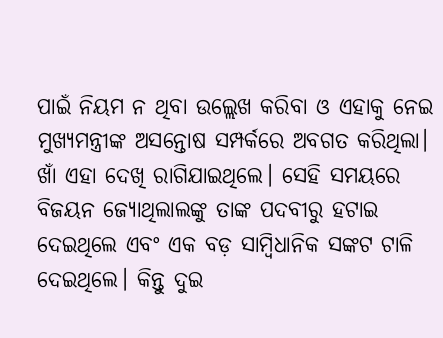ପାଇଁ ନିୟମ ନ ଥିବା ଉଲ୍ଲେଖ କରିବା ଓ ଏହାକୁ ନେଇ ମୁଖ୍ୟମନ୍ତ୍ରୀଙ୍କ ଅସନ୍ତୋଷ ସମ୍ପର୍କରେ ଅବଗତ କରିଥିଲା। ଖାଁ ଏହା ଦେଖି ରାଗିଯାଇଥିଲେ। ସେହି ସମୟରେ ବିଜୟନ ଜ୍ୟୋଥିଲାଲଙ୍କୁ ତାଙ୍କ ପଦବୀରୁ ହଟାଇ ଦେଇଥିଲେ ଏବଂ ଏକ ବଡ଼ ସାମ୍ବିଧାନିକ ସଙ୍କଟ ଟାଳି ଦେଇଥିଲେ। କିନ୍ତୁ ଦୁଇ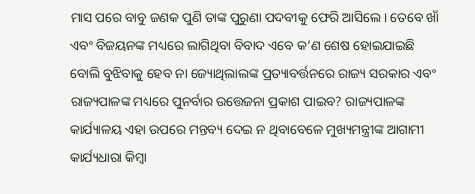ମାସ ପରେ ବାବୁ ଜଣକ ପୁଣି ତାଙ୍କ ପୁରୁଣା ପଦବୀକୁ ଫେରି ଆସିଲେ। ତେବେ ଖାଁ ଏବଂ ବିଜୟନଙ୍କ ମଧ୍ୟରେ ଲାଗିଥିବା ବିବାଦ ଏବେ କ’ଣ ଶେଷ ହୋଇଯାଇଛି ବୋଲି ବୁଝିବାକୁ ହେବ ନା ଜ୍ୟୋଥିଲାଲଙ୍କ ପ୍ରତ୍ୟାବର୍ତ୍ତନରେ ରାଜ୍ୟ ସରକାର ଏବଂ ରାଜ୍ୟପାଳଙ୍କ ମଧ୍ୟରେ ପୁନର୍ବାର ଉତ୍ତେଜନା ପ୍ରକାଶ ପାଇବ? ରାଜ୍ୟପାଳଙ୍କ କାର୍ଯ୍ୟାଳୟ ଏହା ଉପରେ ମନ୍ତବ୍ୟ ଦେଇ ନ ଥିବାବେଳେ ମୁଖ୍ୟମନ୍ତ୍ରୀଙ୍କ ଆଗାମୀ କାର୍ଯ୍ୟଧାରା କିମ୍ବା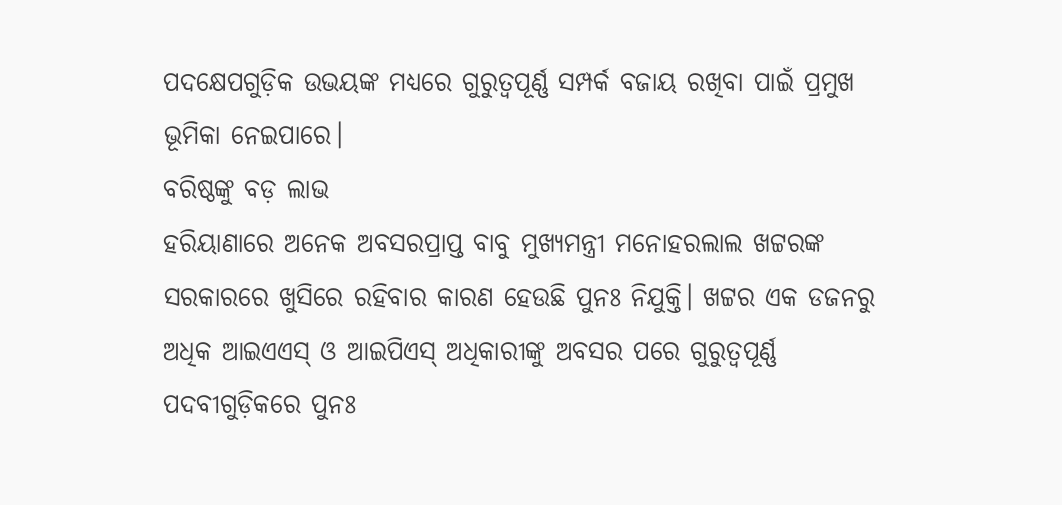ପଦକ୍ଷେପଗୁଡ଼ିକ ଉଭୟଙ୍କ ମଧ୍ୟରେ ଗୁରୁତ୍ୱପୂର୍ଣ୍ଣ ସମ୍ପର୍କ ବଜାୟ ରଖିବା ପାଇଁ ପ୍ରମୁଖ ଭୂମିକା ନେଇପାରେ।
ବରିଷ୍ଠଙ୍କୁ ବଡ଼ ଲାଭ
ହରିୟାଣାରେ ଅନେକ ଅବସରପ୍ରାପ୍ତ ବାବୁ ମୁଖ୍ୟମନ୍ତ୍ରୀ ମନୋହରଲାଲ ଖଟ୍ଟରଙ୍କ ସରକାରରେ ଖୁସିରେ ରହିବାର କାରଣ ହେଉଛି ପୁନଃ ନିଯୁକ୍ତି। ଖଟ୍ଟର ଏକ ଡଜନରୁ ଅଧିକ ଆଇଏଏସ୍ ଓ ଆଇପିଏସ୍ ଅଧିକାରୀଙ୍କୁ ଅବସର ପରେ ଗୁରୁତ୍ୱପୂର୍ଣ୍ଣ ପଦବୀଗୁଡ଼ିକରେ ପୁନଃ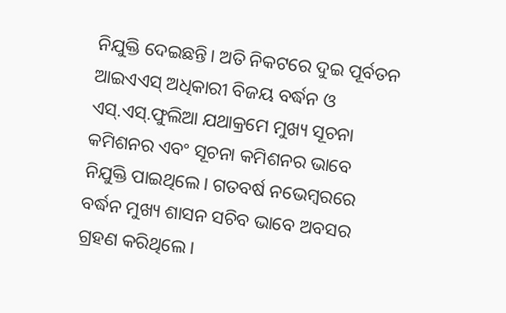ନିଯୁକ୍ତି ଦେଇଛନ୍ତି। ଅତି ନିକଟରେ ଦୁଇ ପୂର୍ବତନ ଆଇଏଏସ୍ ଅଧିକାରୀ ବିଜୟ ବର୍ଦ୍ଧନ ଓ ଏସ୍.ଏସ୍.ଫୁଲିଆ ଯଥାକ୍ରମେ ମୁଖ୍ୟ ସୂଚନା କମିଶନର ଏବଂ ସୂଚନା କମିଶନର ଭାବେ ନିଯୁକ୍ତି ପାଇଥିଲେ। ଗତବର୍ଷ ନଭେମ୍ବରରେ ବର୍ଦ୍ଧନ ମୁଖ୍ୟ ଶାସନ ସଚିବ ଭାବେ ଅବସର ଗ୍ରହଣ କରିଥିଲେ।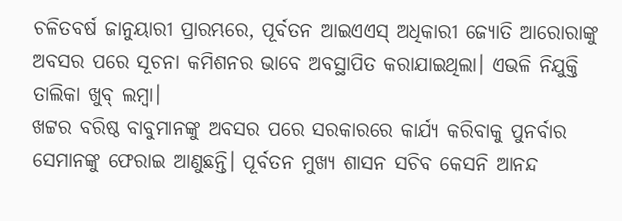ଚଳିତବର୍ଷ ଜାନୁୟାରୀ ପ୍ରାରମ୍ଭରେ, ପୂର୍ବତନ ଆଇଏଏସ୍ ଅଧିକାରୀ ଜ୍ୟୋତି ଆରୋରାଙ୍କୁ ଅବସର ପରେ ସୂଚନା କମିଶନର ଭାବେ ଅବସ୍ଥାପିତ କରାଯାଇଥିଲା। ଏଭଳି ନିଯୁକ୍ତି ତାଲିକା ଖୁବ୍ ଲମ୍ବା।
ଖଟ୍ଟର ବରିଷ୍ଠ ବାବୁମାନଙ୍କୁ ଅବସର ପରେ ସରକାରରେ କାର୍ଯ୍ୟ କରିବାକୁ ପୁନର୍ବାର ସେମାନଙ୍କୁ ଫେରାଇ ଆଣୁଛନ୍ତି। ପୂର୍ବତନ ମୁଖ୍ୟ ଶାସନ ସଚିବ କେସନି ଆନନ୍ଦ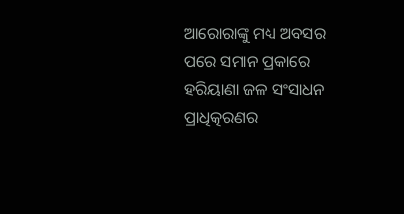ଆରୋରାଙ୍କୁ ମଧ୍ୟ ଅବସର ପରେ ସମାନ ପ୍ରକାରେ ହରିୟାଣା ଜଳ ସଂସାଧନ ପ୍ରାଧିତ୍କରଣର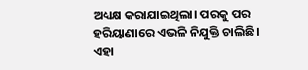ଅଧ୍ୟକ୍ଷ କରାଯାଇଥିଲା। ପରକୁ ପର ହରିୟାଣାରେ ଏଭଳି ନିଯୁକ୍ତି ଚାଲିଛି। ଏହା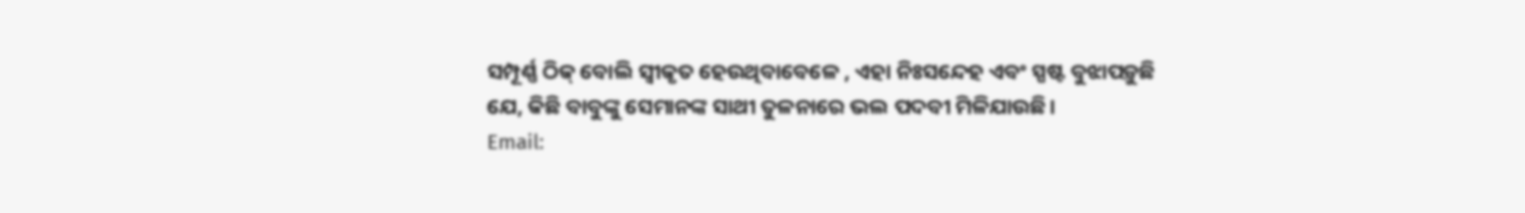ସମ୍ପୂର୍ଣ୍ଣ ଠିକ୍ ବୋଲି ସ୍ବୀକୃତ ହେଉଥିବାବେଳେ , ଏହା ନିଃସନ୍ଦେହ ଏବଂ ସ୍ପଷ୍ଟ ବୁଝାପଡ଼ୁଛି ଯେ, କିଛି ବାବୁଙ୍କୁ ସେମାନଙ୍କ ସାଥୀ ତୁଳନାରେ ଭଲ ପଦବୀ ମିଳିଯାଉଛି।
Email: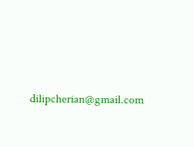dilipcherian@gmail.com